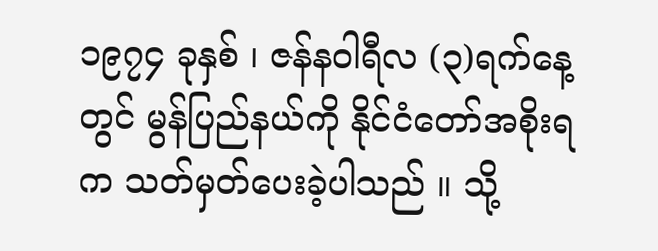၁၉၇၄ ခုနှစ် ၊ ဇန်နဝါရီလ (၃)ရက်နေ့တွင် မွန်ပြည်နယ်ကို နိုင်ငံတော်အစိုးရက သတ်မှတ်ပေးခဲ့ပါသည် ။ သို့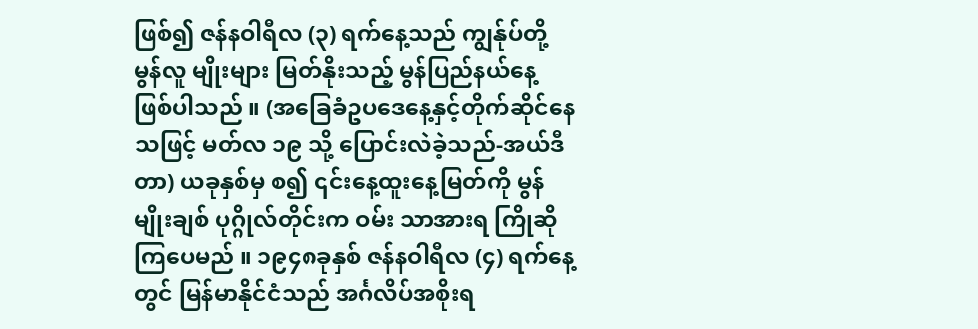ဖြစ်၍ ဇန်နဝါရီလ (၃) ရက်နေ့သည် ကျွန်ုပ်တို့ မွန်လူ မျိုးများ မြတ်နိုးသည့် မွန်ပြည်နယ်နေ့ဖြစ်ပါသည် ။ (အခြေခံဥပဒေနေ့နှင့်တိုက်ဆိုင်နေသဖြင့် မတ်လ ၁၉ သို့ ပြောင်းလဲခဲ့သည်-အယ်ဒီတာ) ယခုနှစ်မှ စ၍ ၎င်းနေ့ထူးနေ့မြတ်ကို မွန်မျိုးချစ် ပုဂ္ဂိုလ်တိုင်းက ဝမ်း သာအားရ ကြိုဆိုကြပေမည် ။ ၁၉၄၈ခုနှစ် ဇန်နဝါရီလ (၄) ရက်နေ့တွင် မြန်မာနိုင်ငံသည် အင်္ဂလိပ်အစိုးရ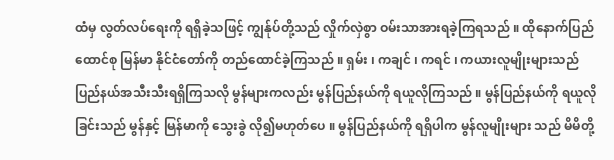ထံမှ လွတ်လပ်ရေးကို ရရှိခဲ့သဖြင့် ကျွန်ုပ်တို့သည် လှိုက်လှဲစွာ ဝမ်းသာအားရခဲ့ကြရသည် ။ ထိုနောက်ပြည်ထောင်စု မြန်မာ နိုင်ငံတော်ကို တည်ထောင်ခဲ့ကြသည် ။ ရှမ်း ၊ ကချင် ၊ ကရင် ၊ ကယားလူမျိုးများသည် ပြည်နယ်အသီးသီးရရှိကြသလို မွန်များကလည်း မွန်ပြည်နယ်ကို ရယူလိုကြသည် ။ မွန်ပြည်နယ်ကို ရယူလိုခြင်းသည် မွန်နှင့် မြန်မာကို သွေးခွဲ လို၍မဟုတ်ပေ ။ မွန်ပြည်နယ်ကို ရရှိပါက မွန်လူမျိုးများ သည် မိမိတို့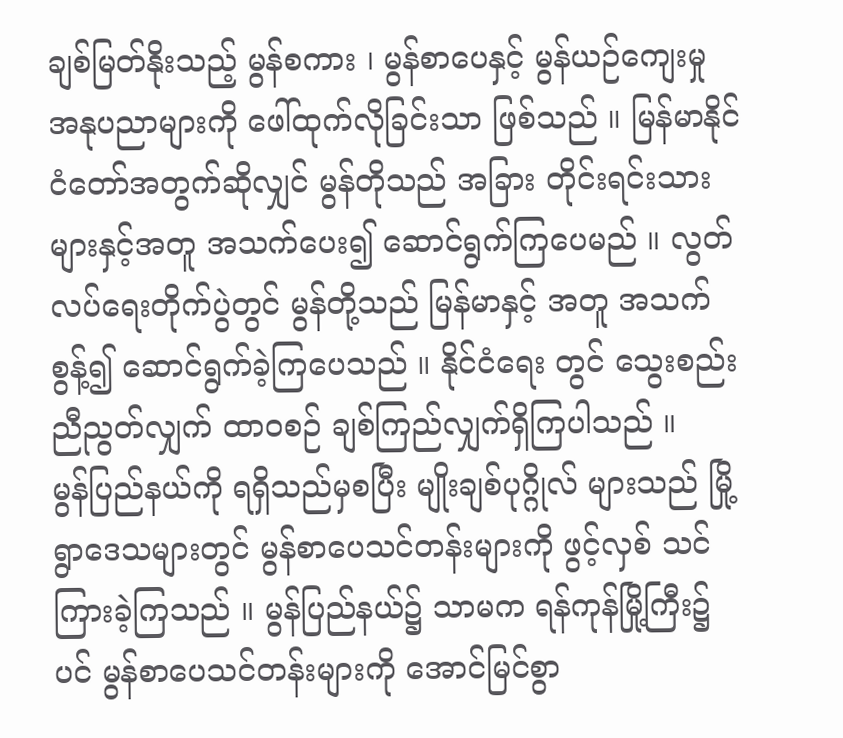ချစ်မြတ်နိုးသည့် မွန်စကား ၊ မွန်စာပေနှင့် မွန်ယဉ်ကျေးမှု အနုပညာများကို ဖေါ်ထုက်လိုခြင်းသာ ဖြစ်သည် ။ မြန်မာနိုင်ငံတော်အတွက်ဆိုလျှင် မွန်တိုသည် အခြား တိုင်းရင်းသားများနှင့်အတူ အသက်ပေး၍ ဆောင်ရွက်ကြပေမည် ။ လွတ်လပ်ရေးတိုက်ပွဲတွင် မွန်တို့သည် မြန်မာနှင့် အတူ အသက်စွန့်၍ ဆောင်ရွက်ခဲ့ကြပေသည် ။ နိုင်ငံရေး တွင် သွေးစည်းညီညွတ်လျှက် ထာဝစဉ် ချစ်ကြည်လျှက်ရှိကြပါသည် ။
မွန်ပြည်နယ်ကို ရရှိသည်မှစပြီး မျိုးချစ်ပုဂ္ဂိုလ် များသည် မြို့ရွာဒေသများတွင် မွန်စာပေသင်တန်းများကို ဖွင့်လှစ် သင်ကြားခဲ့ကြသည် ။ မွန်ပြည်နယ်၌ သာမက ရန်ကုန်မြို့ကြီး၌ပင် မွန်စာပေသင်တန်းများကို အောင်မြင်စွာ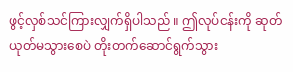ဖွင့်လှစ်သင်ကြားလျှက်ရှိပါသည် ။ ဤလုပ်ငန်းကို ဆုတ် ယုတ်မသွားစေပဲ တိုးတက်ဆောင်ရွက်သွား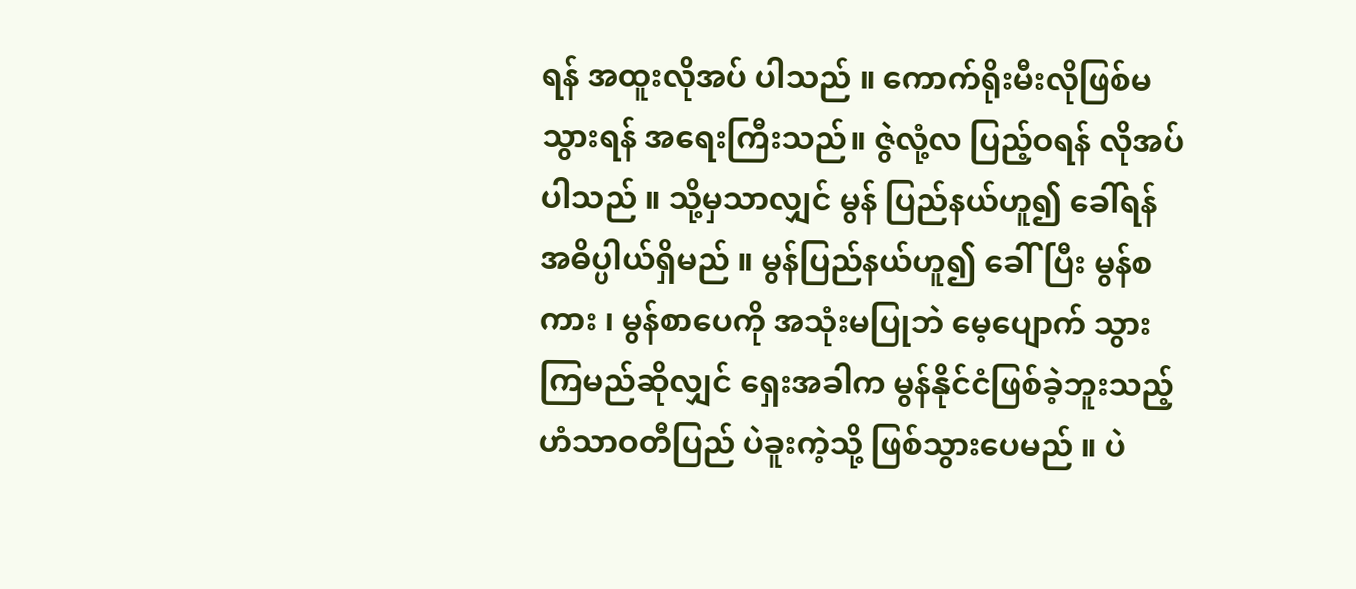ရန် အထူးလိုအပ် ပါသည် ။ ကောက်ရိုးမီးလိုဖြစ်မသွားရန် အရေးကြီးသည်။ ဇွဲလုံ့လ ပြည့်ဝရန် လိုအပ်ပါသည် ။ သို့မှသာလျှင် မွန် ပြည်နယ်ဟူ၍ ခေါ်ရန် အဓိပ္ပါယ်ရှိမည် ။ မွန်ပြည်နယ်ဟူ၍ ခေါ်ပြီး မွန်စကား ၊ မွန်စာပေကို အသုံးမပြုဘဲ မေ့ပျောက် သွားကြမည်ဆိုလျှင် ရှေးအခါက မွန်နိုင်ငံဖြစ်ခဲ့ဘူးသည့် ဟံသာဝတီပြည် ပဲခူးကဲ့သို့ ဖြစ်သွားပေမည် ။ ပဲ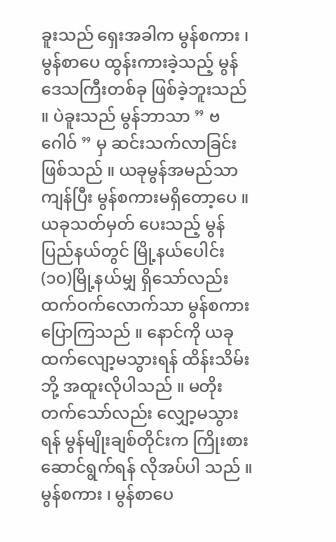ခူးသည် ရှေးအခါက မွန်စကား ၊ မွန်စာပေ ထွန်းကားခဲ့သည့် မွန် ဒေသကြီးတစ်ခု ဖြစ်ခဲ့ဘူးသည် ။ ပဲခူးသည် မွန်ဘာသာ ” ဗဂေါဝ် ” မှ ဆင်းသက်လာခြင်းဖြစ်သည် ။ ယခုမွန်အမည်သာကျန်ပြီး မွန်စကားမရှိတော့ပေ ။ ယခုသတ်မှတ် ပေးသည့် မွန်ပြည်နယ်တွင် မြို့နယ်ပေါင်း (၁၀)မြို့နယ်မျှ ရှိသော်လည်း ထက်ဝက်လောက်သာ မွန်စကားပြောကြသည် ။ နောင်ကို ယခုထက်လျော့မသွားရန် ထိန်းသိမ်းဘို့ အထူးလိုပါသည် ။ မတိုးတက်သော်လည်း လျှော့မသွားရန် မွန်မျိုးချစ်တိုင်းက ကြိုးစားဆောင်ရွက်ရန် လိုအပ်ပါ သည် ။
မွန်စကား ၊ မွန်စာပေ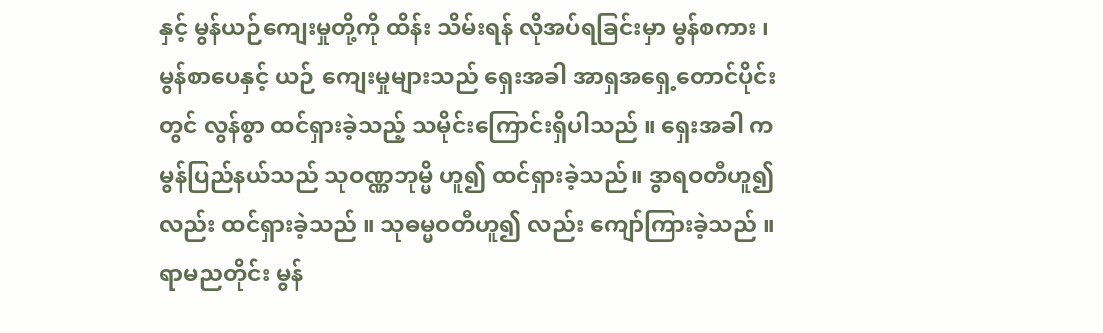နှင့် မွန်ယဉ်ကျေးမှုတို့ကို ထိန်း သိမ်းရန် လိုအပ်ရခြင်းမှာ မွန်စကား ၊ မွန်စာပေနှင့် ယဉ် ကျေးမှုများသည် ရှေးအခါ အာရှအရှေ့တောင်ပိုင်းတွင် လွန်စွာ ထင်ရှားခဲ့သည့် သမိုင်းကြောင်းရှိပါသည် ။ ရှေးအခါ က မွန်ပြည်နယ်သည် သုဝဏ္ဏဘုမ္မိ ဟူ၍ ထင်ရှားခဲ့သည်။ ဒွာရဝတီဟူ၍လည်း ထင်ရှားခဲ့သည် ။ သုဓမ္မဝတီဟူ၍ လည်း ကျော်ကြားခဲ့သည် ။ ရာမညတိုင်း မွန်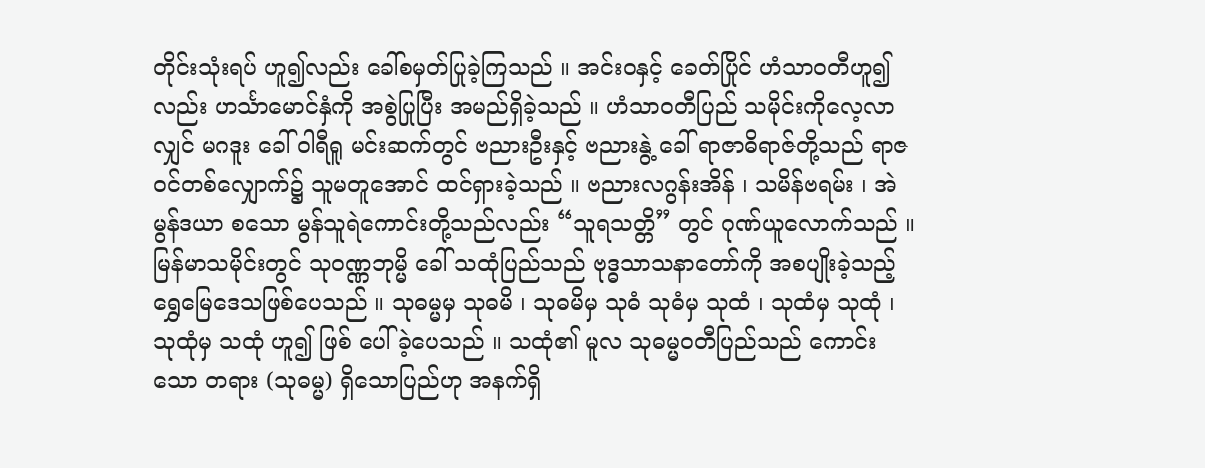တိုင်းသုံးရပ် ဟူ၍လည်း ခေါ်စမှတ်ပြုခဲ့ကြသည် ။ အင်းဝနှင့် ခေတ်ပြိုင် ဟံသာဝတီဟူ၍လည်း ဟင်္သာမောင်နှံကို အစွဲပြုပြီး အမည်ရှိခဲ့သည် ။ ဟံသာဝတီပြည် သမိုင်းကိုလေ့လာလျှင် မဂဒူး ခေါ် ဝါရီရူ မင်းဆက်တွင် ဗညားဦးနှင့် ဗညားနွဲ့ ခေါ် ရာဇာဓိရာဇ်တို့သည် ရာဇဝင်တစ်လျှောက်၌ သူမတူအောင် ထင်ရှားခဲ့သည် ။ ဗညားလဂွန်းအိန် ၊ သမိန်ဗရမ်း ၊ အဲမွန်ဒယာ စသော မွန်သူရဲကောင်းတို့သည်လည်း “သူရသတ္တိ” တွင် ဂုဏ်ယူလောက်သည် ။ မြန်မာသမိုင်းတွင် သုဝဏ္ဏဘုမ္မိ ခေါ် သထုံပြည်သည် ဗုဒ္ဓသာသနာတော်ကို အစပျိုးခဲ့သည့် ရွှေမြေဒေသဖြစ်ပေသည် ။ သုဓမ္မမှ သုဓမိ ၊ သုဓမိမှ သုဓံ သုဓံမှ သုထံ ၊ သုထံမှ သုထုံ ၊ သုထုံမှ သထုံ ဟူ၍ ဖြစ် ပေါ်ခဲ့ပေသည် ။ သထုံ၏ မူလ သုဓမ္မ၀တီပြည်သည် ကောင်းသော တရား (သုဓမ္မ) ရှိသောပြည်ဟု အနက်ရှိ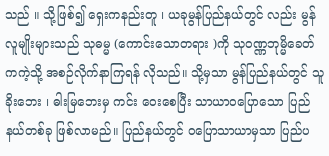သည် ။ သို့ဖြစ်၍ ရှေးကနည်းတူ ၊ ယခုမွန်ပြည်နယ်တွင် လည်း မွန်လူမျိုးများသည် သုဓမ္မ (ကောင်းသောတရား )ကို သုဝဏ္ဏဘုမ္မိခေတ်ကကဲ့သို့ အစဉ်လိုက်နာကြရန် လိုသည်။ သို့မှသာ မွန်ပြည်နယ်တွင် သူခိုးဘေး ၊ ဓါးမြဘေးမှ ကင်း ဝေးစေပြီး သာယာဝပြောသော ပြည်နယ်တစ်ခု ဖြစ်လာမည်။ ပြည်နယ်တွင် ဝပြောသာယာမှသာ ပြည်ပ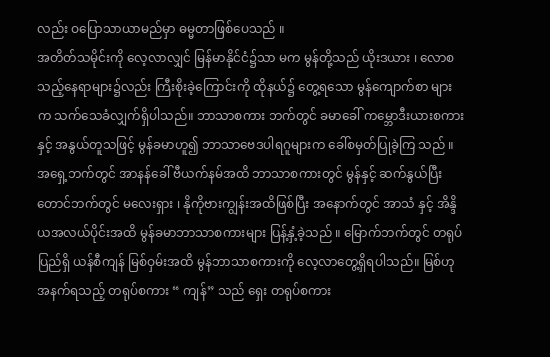လည်း ဝပြောသာယာမည်မှာ ဓမ္မတာဖြစ်ပေသည် ။
အတိတ်သမိုင်းကို လေ့လာလျှင် မြန်မာနိုင်ငံ၌သာ မက မွန်တို့သည် ယိုးဒယား ၊ လောစသည့်နေရာများ၌လည်း ကြီးစိုးခဲ့ကြောင်းကို ထိုနယ်၌ တွေ့ရသော မွန်ကျောက်စာ များက သက်သေခံလျှက်ရှိပါသည်။ ဘာသာစကား ဘက်တွင် ခမာခေါ် ကမ္ဘောဒီးယားစကားနှင့် အနွယ်တူသဖြင့် မွန်ခမာဟူ၍ ဘာသာဗေဒပါရဂူများက ခေါ်စမှတ်ပြုခဲ့ကြ သည် ။ အရှေ့ဘက်တွင် အာနန်ခေါ် ဗီယက်နမ်အထိ ဘာသာစကားတွင် မွန်နှင့် ဆက်နွယ်ပြီး တောင်ဘက်တွင် မလေးရှား ၊ နိုကိုဗားကျွန်းအထိဖြစ်ပြီး အနောက်တွင် အာသံ နှင့် အိန္ဒိယအလယ်ပိုင်းအထိ မွန်ခမာဘာသာစကားများ ပြန့်နှံ့ခဲ့သည် ။ မြောက်ဘက်တွင် တရုပ်ပြည်ရှိ ယန်စီကျန် မြစ်ဝှမ်းအထိ မွန်ဘာသာစကားကို လေ့လာတွေ့ရှိရပါသည်။ မြစ်ဟု အနက်ရသည့် တရုပ်စကား “ ကျန်” သည် ရှေး တရုပ်စကား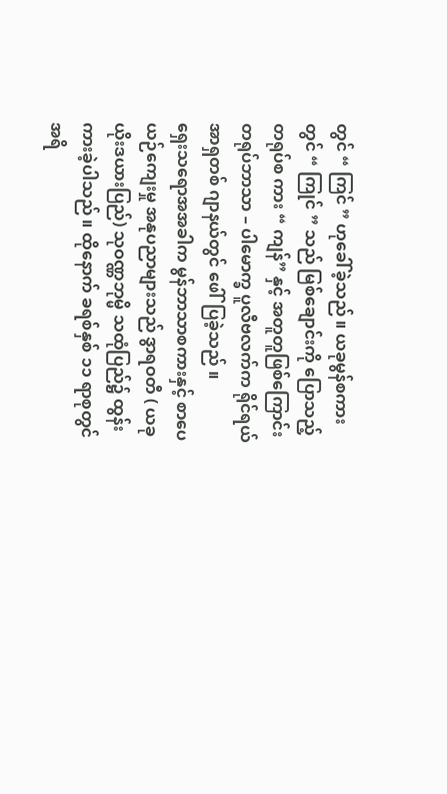တွင် “ ကြင် ” ဟုခေါ်ခဲ့သည် ။ ယခုမွန်စကား တွင် “ ကြုင် ” သည် မြစ်ချောင်းကို ပြောသည့် တရုပ်စ ကား “ ကျန်” နှင့် အတူတူဖြစ်ကြောင်း တရုပ်ဘာသာ – ပါမောက္ခ ပူလီဗလက်က ရိုင်ရယ် အာရှတစ် ဂျာနယ်တွင် ဖေါ်ပြခဲ့သည် ။
ရှေးသရောအအခါက မွန်ဘာသာစကားနှင့် စာပေ ယဉ်ကျေးမှု အနုပညာများသည် ဒွာရဝတီ ( ယခုယိုးဒယားပြည်) သုဝဏ္ဏဘုမ္မိ သထုံပြည်၌ ထွန်းကားခဲ့ပါသည် ။ ထိုနောက် ခရစ်နှစ် ၁၁ ရာစုတွင် အရိ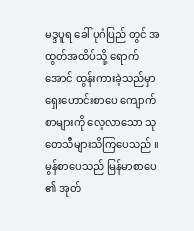မဒ္ဒပူရ ခေါ် ပုဂံပြည် တွင် အထွတ်အထိပ်သို့ ရောက်အောင် ထွန်းကားခဲ့သည်မှာ ရှေးဟောင်းစာပေ ကျောက်စာများကို လေ့လာသော သုတေသီများသိကြပေသည် ။ မွန်စာပေသည် မြန်မာစာပေ ၏ အုတ်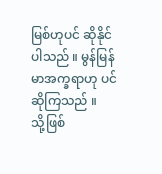မြစ်ဟုပင် ဆိုနိုင်ပါသည် ။ မွန်မြန်မာအက္ခရာဟု ပင် ဆိုကြသည် ။
သို့ဖြစ်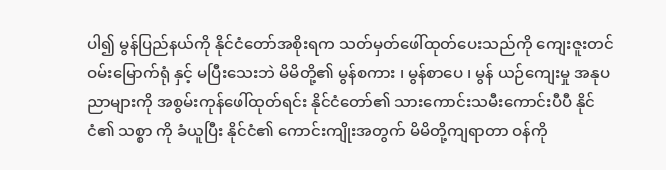ပါ၍ မွန်ပြည်နယ်ကို နိုင်ငံတော်အစိုးရက သတ်မှတ်ဖေါ်ထုတ်ပေးသည်ကို ကျေးဇူးတင် ဝမ်းမြောက်ရုံ နှင့် မပြီးသေးဘဲ မိမိတို့၏ မွန်စကား ၊ မွန်စာပေ ၊ မွန် ယဉ်ကျေးမှု အနုပညာများကို အစွမ်းကုန်ဖေါ်ထုတ်ရင်း နိုင်ငံတော်၏ သားကောင်းသမီးကောင်းပီပီ နိုင်ငံ၏ သစ္စာ ကို ခံယူပြီး နိုင်ငံ၏ ကောင်းကျိုးအတွက် မိမိတို့ကျရာတာ ဝန်ကို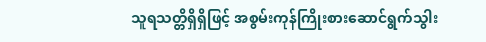သူရသတ္တိရှိရှိဖြင့် အစွမ်းကုန်ကြိုးစားဆောင်ရွက်သွါး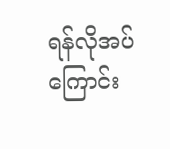ရန်လိုအပ်ကြောင်း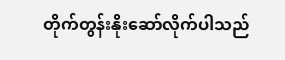တိုက်တွန်းနိုးဆော်လိုက်ပါသည်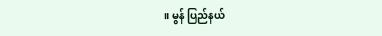။ မွန် ပြည်နယ်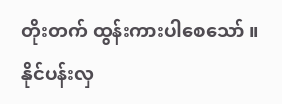တိုးတက် ထွန်းကားပါစေသော် ။
နိုင်ပန်းလှ